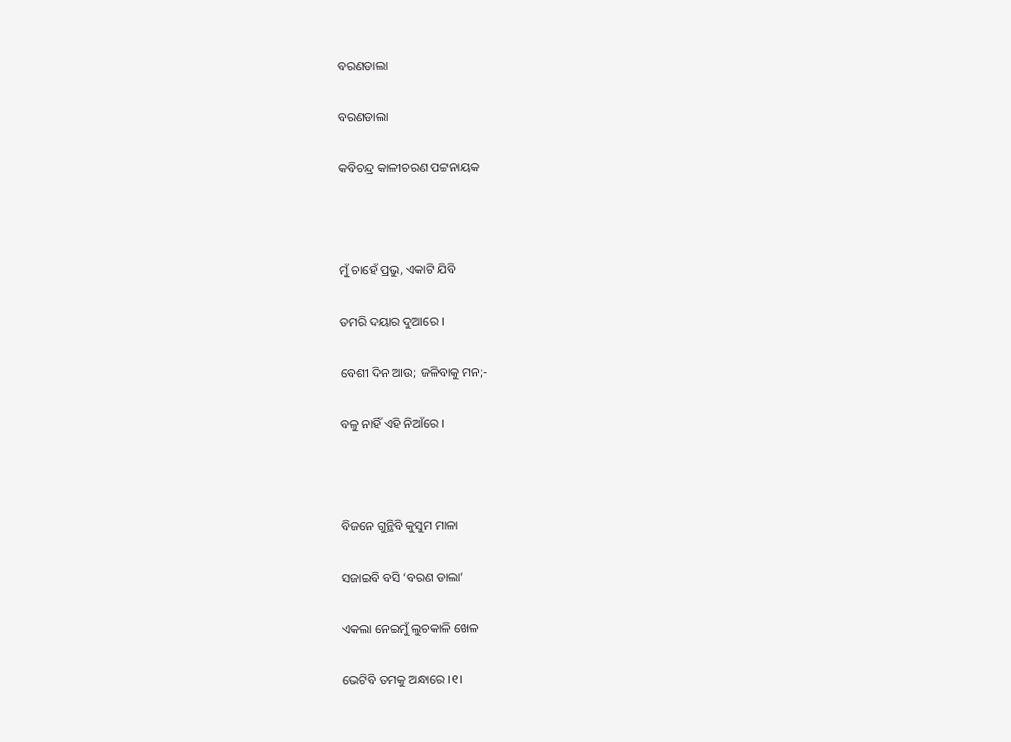ବରଣଡାଲା

ବରଣଡାଲା

କବିଚନ୍ଦ୍ର କାଳୀଚରଣ ପଟ୍ଟନାୟକ



ମୁଁ ଚାହେଁ ପ୍ରଭୁ, ଏକାଟି ଯିବି

ତମରି ଦୟାର ଦୁଆରେ ।

ବେଶୀ ଦିନ ଆଉ; ଜଳିବାକୁ ମନ;-

ବଳୁ ନାହିଁ ଏହି ନିଆଁରେ ।



ବିଜନେ ଗୁନ୍ଥିବି କୁସୁମ ମାଳା

ସଜାଇବି ବସି ‘ବରଣ ଡାଲା’

ଏକଲା ନେଇମୁଁ ଲୁଚକାଳି ଖେଳ

ଭେଟିବି ତମକୁ ଅନ୍ଧାରେ ।୧।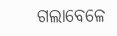ଗଲାବେଳେ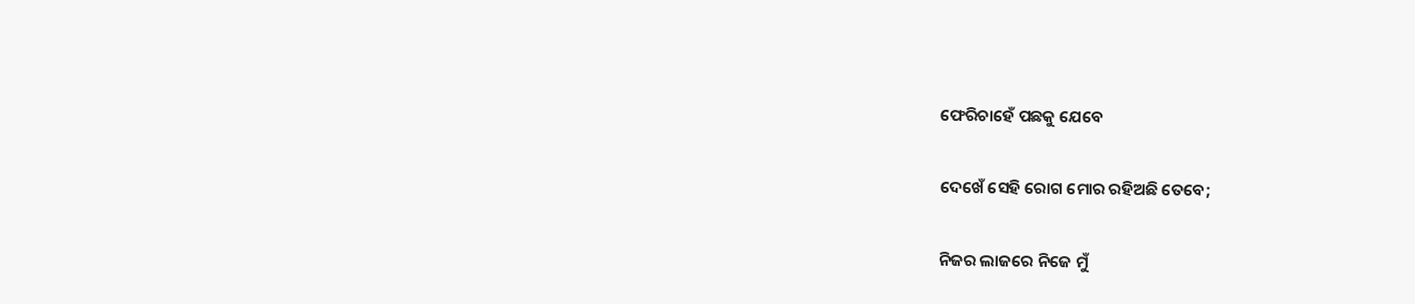ଫେରିଚାହେଁ ପଛକୁ ଯେବେ

ଦେଖେଁ ସେହି ରୋଗ ମୋର ରହିଅଛି ତେବେ;

ନିଜର ଲାଜରେ ନିଜେ ମୁଁ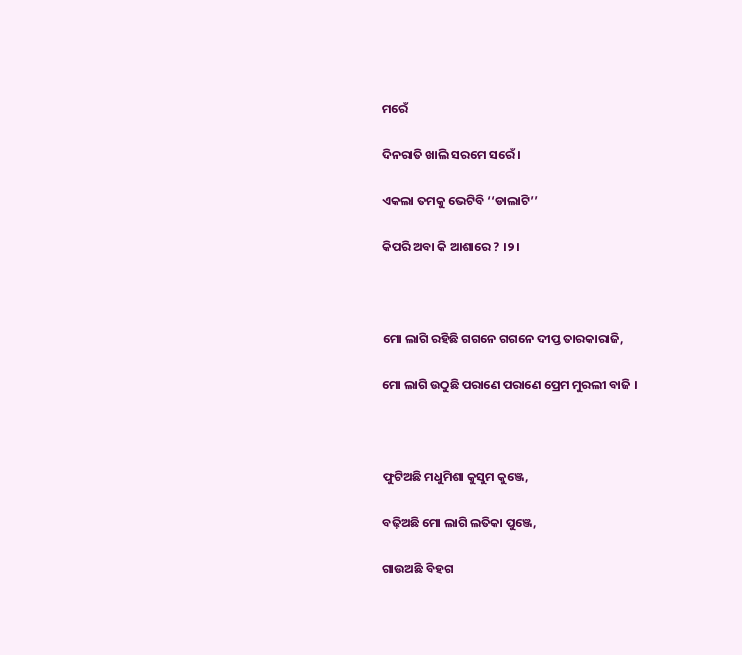ମରେଁ

ଦିନରାତି ଖାଲି ସରମେ ସରେଁ ।

ଏକଲା ତମକୁ ଭେଟିବି ‘‘ଡାଲାଟି’’

କିପରି ଅବା କି ଆଶାରେ ? ।୨।



ମୋ ଲାଗି ରହିଛି ଗଗନେ ଗଗନେ ଦୀପ୍ତ ତାରକାରାଜି,

ମୋ ଲାଗି ଉଠୁଛି ପରାଣେ ପରାଣେ ପ୍ରେମ ମୁରଲୀ ବାଜି ।



ଫୁଟିଅଛି ମଧୁମିଶା କୁସୁମ କୁଞ୍ଜେ,

ବଢ଼ିଅଛି ମୋ ଲାଗି ଲତିକା ପୁଞ୍ଜେ,

ଗାଉଅଛି ବିହଗ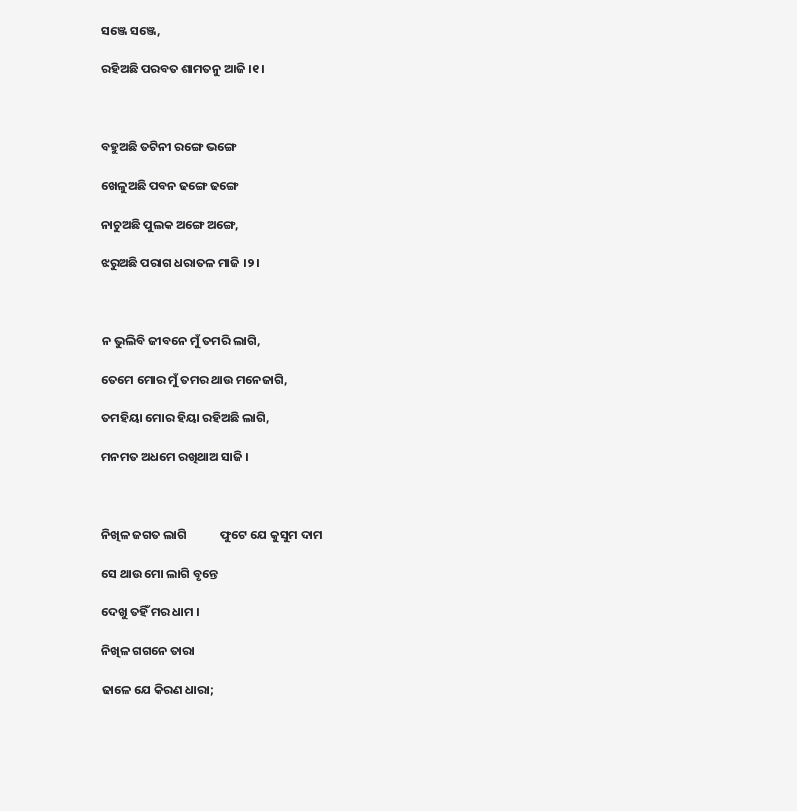ସଞ୍ଜେ ସଞ୍ଜେ,

ରହିଅଛି ପରବତ ଶାମତନୁ ଆଜି ।୧।



ବହୁଅଛି ତଟିନୀ ରଙ୍ଗେ ଭଙ୍ଗେ

ଖେଳୁଅଛି ପବନ ଢଙ୍ଗେ ଢଙ୍ଗେ

ନାଚୁଅଛି ପୁଲକ ଅଙ୍ଗେ ଅଙ୍ଗେ,

ଝରୁଅଛି ପରାଗ ଧରାତଳ ମାଜି ।୨।



ନ ଭୁଲିବି ଜୀବନେ ମୁଁ ତମରି ଲାଗି,

ତେମେ ମୋର ମୁଁ ତମର ଥାଉ ମନେଜାଗି,

ତମହିୟା ମୋର ହିୟା ରହିଅଛି ଲାଗି,

ମନମତ ଅଧମେ ରଖିଥାଅ ସାଜି ।



ନିଖିଳ ଜଗତ ଲାଗି            ଫୁଟେ ଯେ କୁସୁମ ଦାମ

ସେ ଥାଉ ମୋ ଲାଗି ବୃନ୍ତେ

ଦେଖୁ ତହିଁ ମର ଧାମ ।

ନିଖିଳ ଗଗନେ ତାରା

ଢାଳେ ଯେ କିରଣ ଧାରା;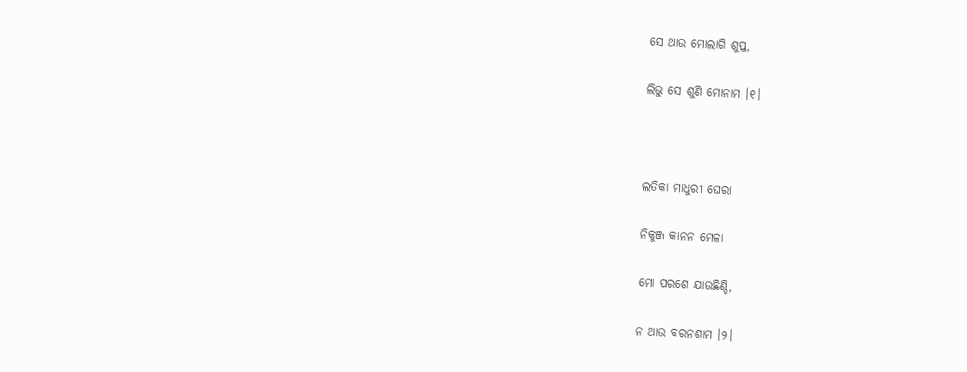ସେ ଥାଉ ମୋଲାଗି ଶୁପ୍ତ,

ଲିଭୁ ସେ ଶୁଣି ମୋନାମ ।୧।



ଲତିକା ମାଧୁରୀ ଘେରା

ନିକୁଞ୍ଜ କାନନ ମେଳା

ମୋ ପରଶେ ଯାଉଛିଣ୍ଡି,

ନ ଥାଉ ବରନଶାମ ।୨।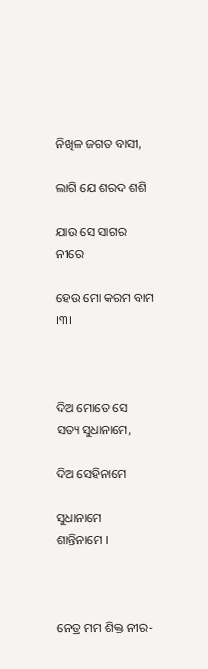ନିଖିଳ ଜଗତ ବାସୀ,

ଲାଗି ଯେ ଶରଦ ଶଶି

ଯାଉ ସେ ସାଗର ନୀରେ

ହେଉ ମୋ କରମ ବାମ ।୩।



ଦିଅ ମୋତେ ସେ             ସତ୍ୟ ସୁଧାନାମେ,

ଦିଅ ସେହିନାମେ

ସୁଧାନାମେ             ଶାନ୍ତିନାମେ ।



ନେତ୍ର ମମ ଶିକ୍ତ ନୀର-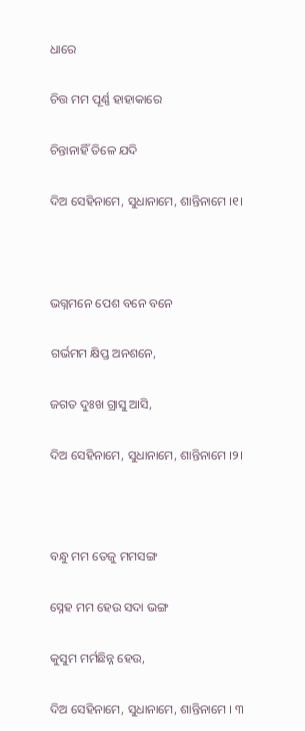ଧାରେ

ଚିତ୍ତ ମମ ପୂର୍ଣ୍ଣ ହାହାକାରେ

ଚିନ୍ତାନାହିଁ ତିଳେ ଯଦି

ଦିଅ ସେହିନାମେ, ସୁଧାନାମେ, ଶାନ୍ତିନାମେ ।୧।



ଭଗ୍ନମନେ ପେଶ ବନେ ବନେ

ଗର୍ଭମମ କ୍ଷିପ୍ତ ଅନଶନେ,

ଜଗତ ଦୁଃଖ ଗ୍ରାସୁ ଆସି,

ଦିଅ ସେହିନାମେ, ସୁଧାନାମେ, ଶାନ୍ତିନାମେ ।୨।



ବନ୍ଧୁ ମମ ତେଜୁ ମମସଙ୍ଗ

ସ୍ନେହ ମମ ହେଉ ସଦା ଭଙ୍ଗ

କୁସୁମ ମର୍ମଛିନ୍ନ ହେଉ,

ଦିଅ ସେହିନାମେ, ସୁଧାନାମେ, ଶାନ୍ତିନାମେ । ୩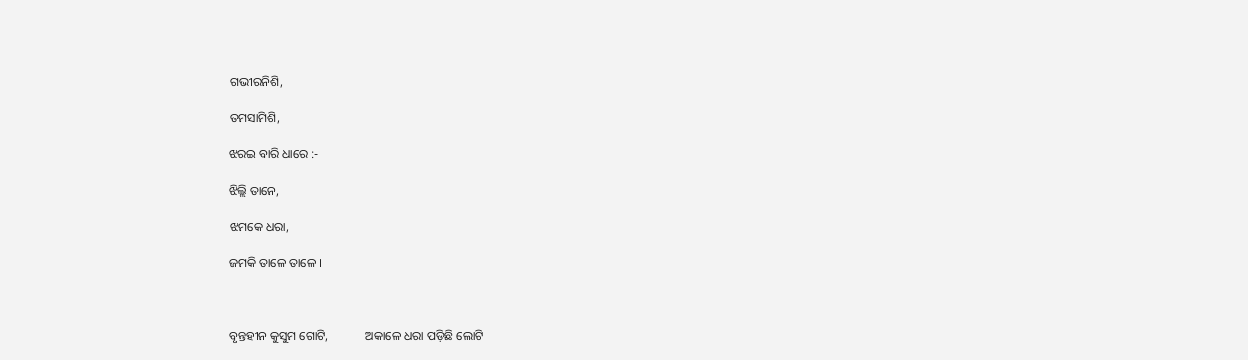ଗଭୀରନିଶି,

ତମସାମିଶି,

ଝରଇ ବାରି ଧାରେ :-

ଝିଲ୍ଲି ତାନେ,

ଝମକେ ଧରା,

ଜମକି ତାଳେ ତାଳେ ।



ବୃନ୍ତହୀନ କୁସୁମ ଗୋଟି,            ଅକାଳେ ଧରା ପଡ଼ିଛି ଲୋଟି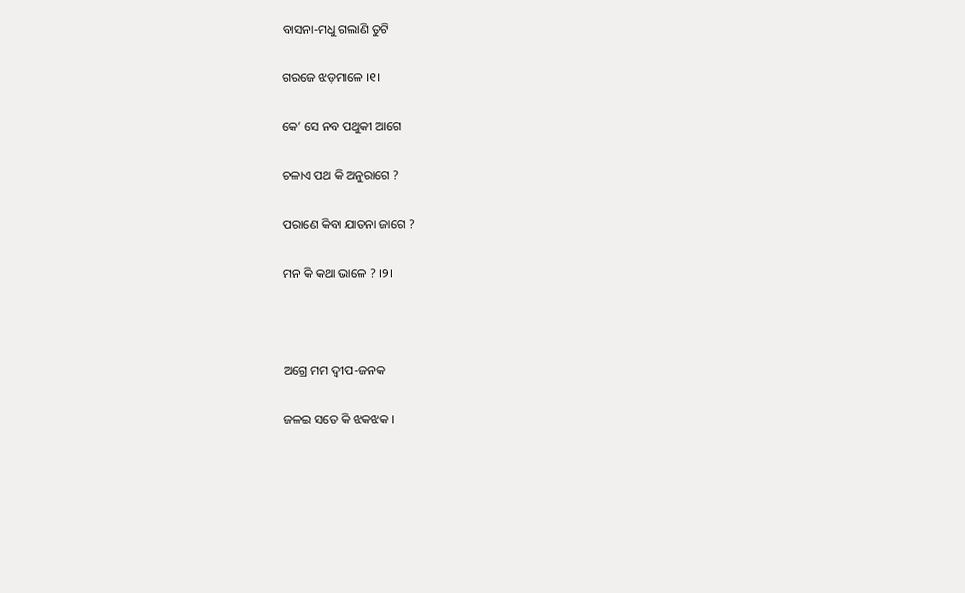ବାସନା-ମଧୁ ଗଲାଣି ତୁଟି

ଗରଜେ ଝଡ଼ମାଳେ ।୧।

କେ’ ସେ ନବ ପଥୁକୀ ଆଗେ

ଚଳାଏ ପଥ କି ଅନୁରାଗେ ?

ପରାଣେ କିବା ଯାତନା ଜାଗେ ?

ମନ କି କଥା ଭାଳେ ? ।୨।



ଅଗ୍ରେ ମମ ଦ୍ୱୀପ-ଜନକ

ଜଳଇ ସତେ କି ଝକଝକ ।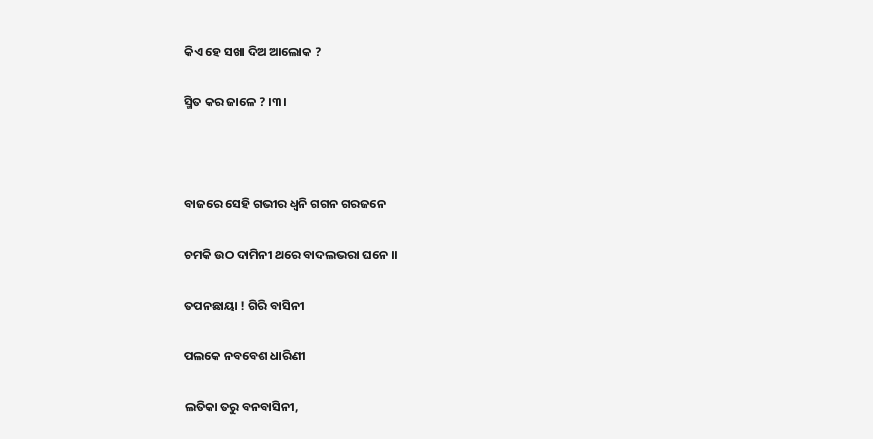କିଏ ହେ ସଖା ଦିଅ ଆଲୋକ ?

ସ୍ମିତ କର ଜାଳେ ? ।୩।



ବାଜରେ ସେହି ଗଭୀର ଧ୍ୱନି ଗଗନ ଗରଜନେ

ଚମକି ଉଠ ଦାମିନୀ ଥରେ ବାଦଲଭରା ଘନେ ।।

ତପନଛାୟା ! ଗିରି ବାସିନୀ

ପଲକେ ନବବେଶ ଧାରିଣୀ

ଲତିକା ତରୁ ବନବାସିନୀ,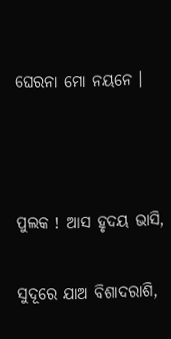ଘେରନା ମୋ ନୟନେ ।



ପୁଲକ ! ଆସ ହୃଦୟ ଭାସି,

ସୁଦୂରେ ଯାଅ ବିଶାଦରାଶି,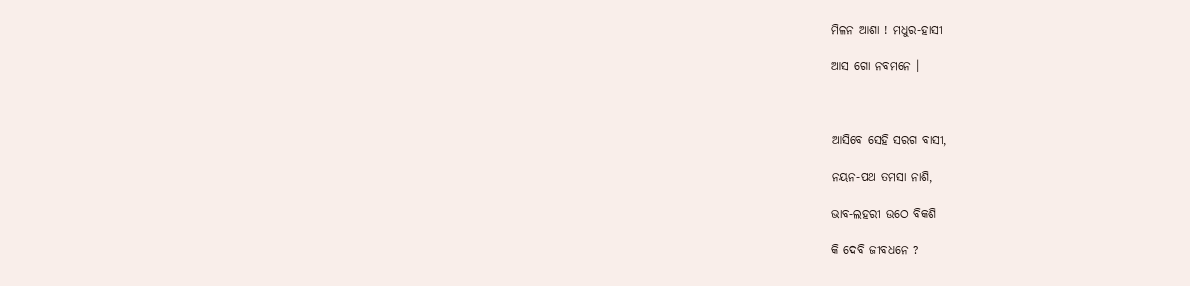ମିଳନ ଆଶା ! ମଧୁର-ହାସୀ

ଆସ ଗୋ ନବମନେ ।



ଆସିବେ ସେହି ସରଗ ବାସୀ,

ନୟନ-ପଥ ତମସା ନାଶି,

ଭାବ-ଲହରୀ ଉଠେ ବିକଶି

କି ଦେବି ଜୀବଧନେ ?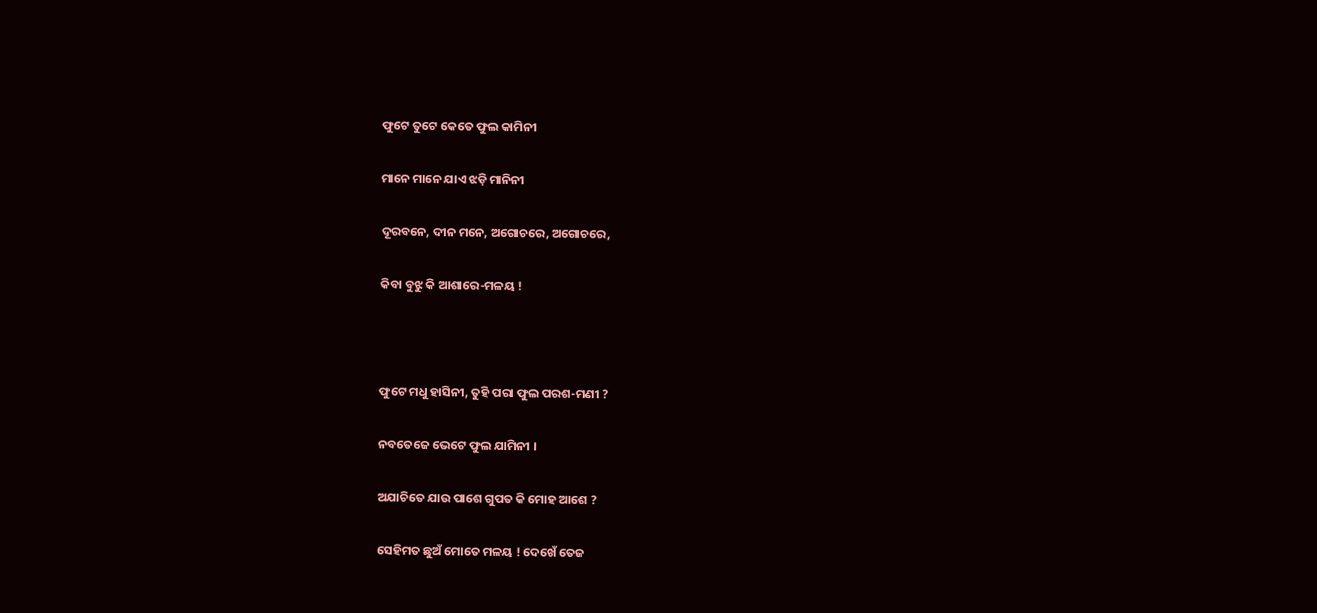ଫୁଟେ ତୁଟେ କେତେ ଫୁଲ କାମିନୀ

ମାନେ ମାନେ ଯାଏ ଝଡ଼ି ମାନିନୀ

ଦୂରବନେ, ଦୀନ ମନେ, ଅଗୋଚରେ, ଅଗୋଚରେ,

କିବା ବୁଝୁ କି ଆଶାରେ-ମଳୟ !



ଫୁଟେ ମଧୁ ହାସିନୀ, ତୁହି ପରା ଫୁଲ ପରଶ-ମଣୀ ?

ନବତେଜେ ଭେଟେ ଫୁଲ ଯାମିନୀ ।

ଅଯାଚିତେ ଯାଉ ପାଶେ ଗୁପତ କି ମୋହ ଆଶେ ?

ସେହିମତ ଛୁଅଁ ମୋତେ ମଳୟ ! ଦେଖେଁ ତେଜ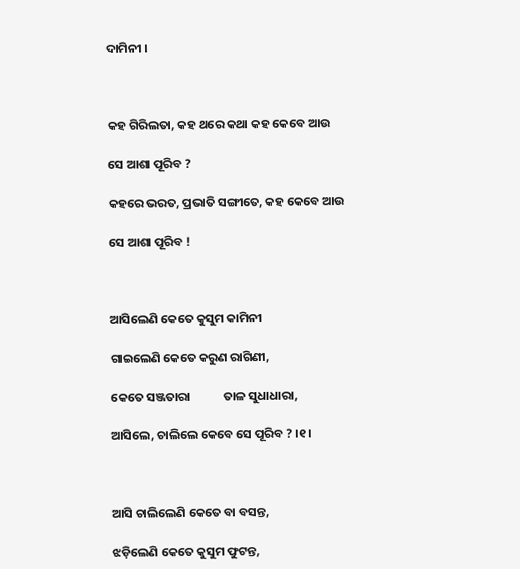ଦାମିନୀ ।



କହ ଗିରିଲତା, କହ ଥରେ କଥା କହ କେବେ ଆଉ

ସେ ଆଶା ପୂରିବ ?

କହରେ ଭରତ, ପ୍ରଭାତି ସଙ୍ଗୀତେ, କହ କେବେ ଆଉ

ସେ ଆଶା ପୂରିବ !



ଆସିଲେଣି କେତେ କୁସୁମ କାମିନୀ

ଗାଇଲେଣି କେତେ କରୁଣ ରାଗିଣୀ,

କେତେ ସଞ୍ଜତାରା            ତାଳ ସୁଧାଧାରା,

ଆସିଲେ, ଚାଲିଲେ କେବେ ସେ ପୂରିବ ? ।୧।



ଆସି ଚାଲିଲେଣି କେତେ ବା ବସନ୍ତ,

ଝଡ଼ିଲେଣି କେତେ କୁସୁମ ଫୁଟନ୍ତ,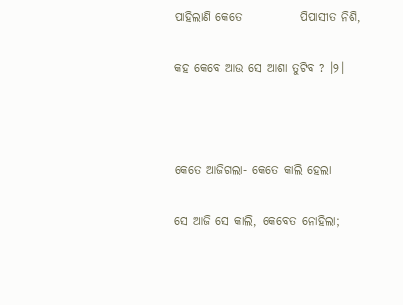ପାହିଲାଣି କେତେ            ପିପାସୀତ ନିଶି,

କହ କେବେ ଆଉ ସେ ଆଶା ତୁଟିବ ? ।୨।



କେତେ ଆଜିଗଲା- କେତେ କାଲି ହେଲା

ସେ ଆଜି ସେ କାଲି, କେବେତ ନୋହିଲା;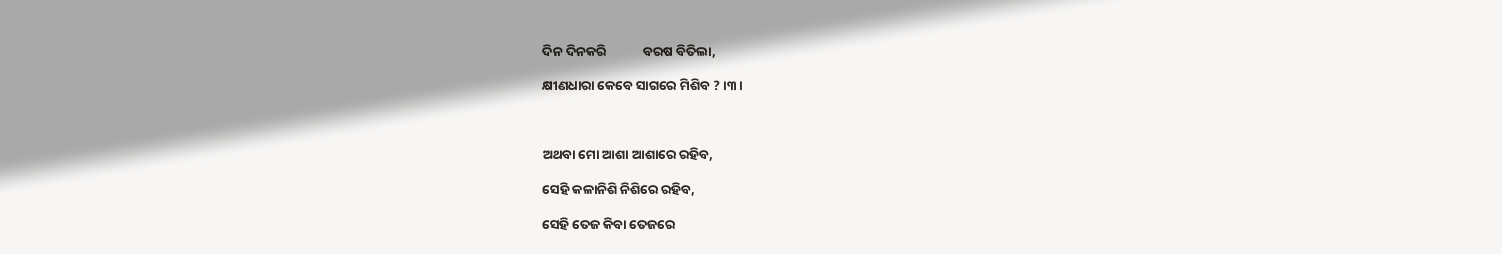ଦିନ ଦିନକରି            ବରଷ ବିତିଲା,

କ୍ଷୀଣଧାରା କେବେ ସାଗରେ ମିଶିବ ? ।୩।



ଅଥବା ମୋ ଆଶା ଆଶାରେ ରହିବ,

ସେହି କଳାନିଶି ନିଶିରେ ରହିବ,

ସେହି ତେଜ କିବା ତେଜରେ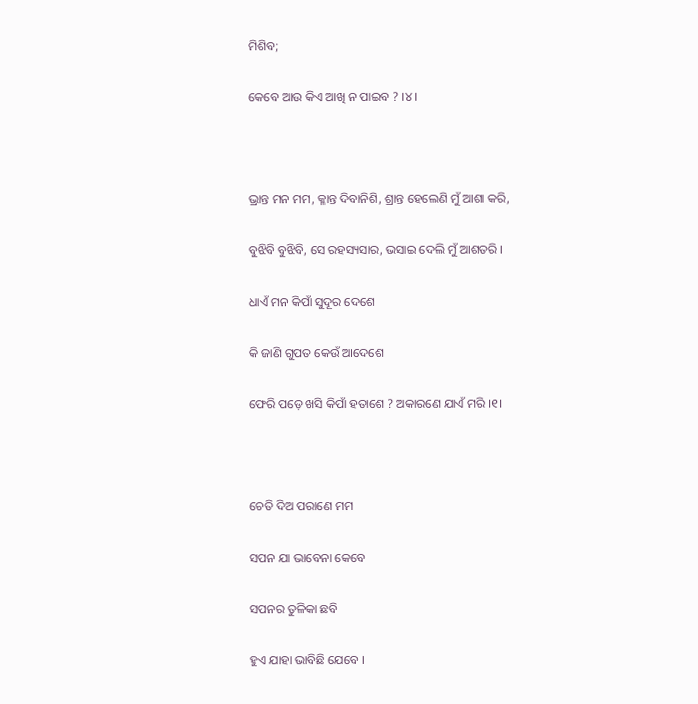ମିଶିବ;

କେବେ ଆଉ କିଏ ଆଖି ନ ପାଇବ ? ।୪।



ଭ୍ରାନ୍ତ ମନ ମମ, କ୍ଳାନ୍ତ ଦିବାନିଶି, ଶ୍ରାନ୍ତ ହେଲେଣି ମୁଁ ଆଶା କରି,

ବୁଝିବି ବୁଝିବି, ସେ ରହସ୍ୟସାର, ଭସାଇ ଦେଲି ମୁଁ ଆଶତରି ।

ଧାଏଁ ମନ କିପାଁ ସୁଦୂର ଦେଶେ

କି ଜାଣି ଗୁପତ କେଉଁ ଆଦେଶେ

ଫେରି ପଡ଼େ ଖସି କିପାଁ ହତାଶେ ? ଅକାରଣେ ଯାଏଁ ମରି ।୧।



ଚେତି ଦିଅ ପରାଣେ ମମ

ସପନ ଯା ଭାବେନା କେବେ

ସପନର ତୁଳିକା ଛବି

ହୁଏ ଯାହା ଭାବିଛି ଯେବେ ।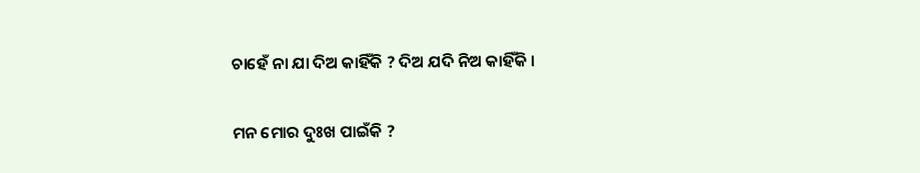ଚାହେଁ ନା ଯା ଦିଅ କାହିଁକି ? ଦିଅ ଯଦି ନିଅ କାହିଁକି ।

ମନ ମୋର ଦୁଃଖ ପାଇଁକି ?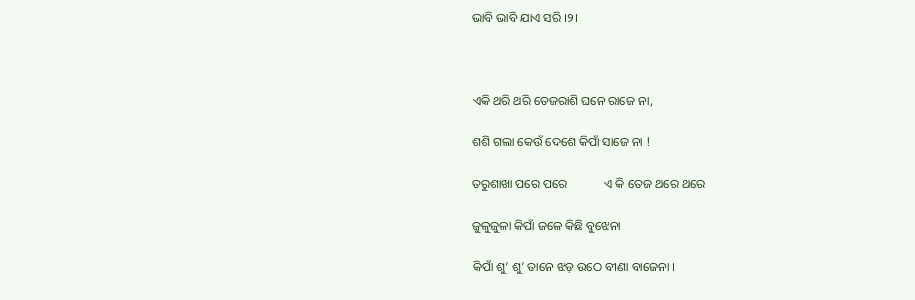ଭାବି ଭାବି ଯାଏ ସରି ।୨।



ଏକି ଥରି ଥରି ତେଜରାଶି ଘନେ ରାଜେ ନା,

ଶଶି ଗଲା କେଉଁ ଦେଶେ କିପାଁ ସାଜେ ନା !

ତରୁଶାଖା ପରେ ପରେ            ଏ କି ତେଜ ଥରେ ଥରେ

ଜୁଳୁଜୁଳା କିପାଁ ଜଳେ କିଛି ବୁଝେନା

କିପାଁ ଶୁ’ ଶୁ’ ତାନେ ଝଡ଼ ଉଠେ ବୀଣା ବାଜେନା ।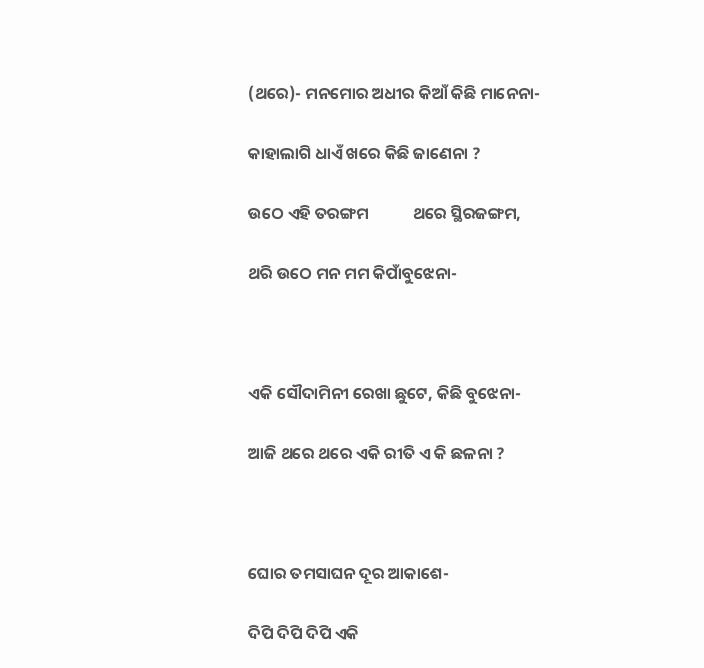(ଥରେ)- ମନମୋର ଅଧୀର କିଆଁ କିଛି ମାନେନା-

କାହାଲାଗି ଧାଏଁ ଖରେ କିଛି ଜାଣେନା ?

ଉଠେ ଏହି ତରଙ୍ଗମ            ଥରେ ସ୍ଥିରଜଙ୍ଗମ,

ଥରି ଉଠେ ମନ ମମ କିପାଁବୁଝେନା-



ଏକି ସୌଦାମିନୀ ରେଖା ଛୁଟେ, କିଛି ବୁଝେନା-

ଆଜି ଥରେ ଥରେ ଏକି ରୀତି ଏ କି ଛଳନା ?



ଘୋର ତମସାଘନ ଦୂର ଆକାଶେ-

ଦିପି ଦିପି ଦିପି ଏକି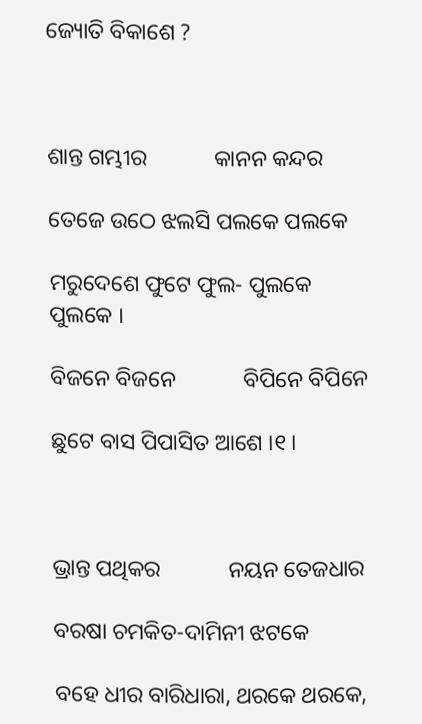ଜ୍ୟୋତି ବିକାଶେ ?



ଶାନ୍ତ ଗମ୍ଭୀର            କାନନ କନ୍ଦର

ତେଜେ ଉଠେ ଝଲସି ପଲକେ ପଲକେ

ମରୁଦେଶେ ଫୁଟେ ଫୁଲ- ପୁଲକେ ପୁଲକେ ।

ବିଜନେ ବିଜନେ            ବିପିନେ ବିପିନେ

ଛୁଟେ ବାସ ପିପାସିତ ଆଶେ ।୧।



ଭ୍ରାନ୍ତ ପଥିକର            ନୟନ ତେଜଧାର

ବରଷା ଚମକିତ-ଦାମିନୀ ଝଟକେ

ବହେ ଧୀର ବାରିଧାରା, ଥରକେ ଥରକେ,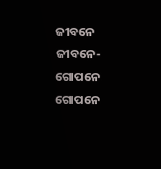ଜୀବନେ ଜୀବନେ- ଗୋପନେ ଗୋପନେ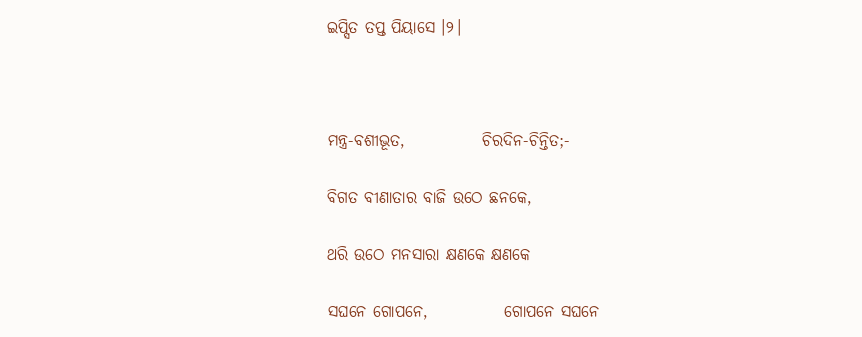ଇପ୍ସିତ ତପ୍ତ ପିୟାସେ ।୨।



ମନ୍ତ୍ର-ବଶୀଭୂତ,            ଚିରଦିନ-ଚିନ୍ତିତ;-

ବିଗତ ବୀଣାତାର ବାଜି ଉଠେ ଛନକେ,

ଥରି ଉଠେ ମନସାରା କ୍ଷଣକେ କ୍ଷଣକେ

ସଘନେ ଗୋପନେ,            ଗୋପନେ ସଘନେ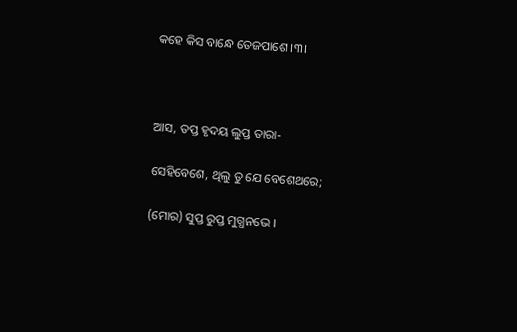କହେ କିସ ବାନ୍ଧେ ତେଜପାଶେ ।୩।



ଆସ, ତପ୍ତ ହୃଦୟ ଲୁପ୍ତ ତାରା-

ସେହିବେଶେ, ଥିଲୁ ତୁ ଯେ ବେଶେଥରେ;

(ମୋର) ସୁପ୍ତ ରୁପ୍ତ ମୁଗ୍ଧନଭେ ।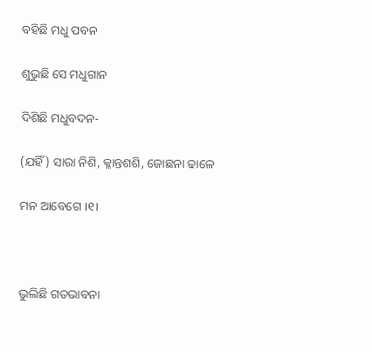ବହିଛି ମଧୁ ପବନ

ଶୁଭୁଛି ସେ ମଧୁଗାନ

ଦିଶିଛି ମଧୁବଦନ-

(ଯହିଁ) ସାରା ନିଶି, କ୍ଳାନ୍ତଶଶି, ଜୋଛନା ଢାଳେ

ମନ ଆବେଗେ ।୧।



ଭୁଲିଛି ଗତଭାବନା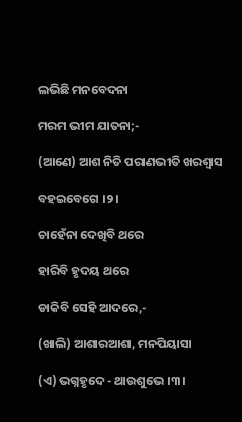ଲଭିଛି ମନବେଦନା

ମରମ ଭୀମ ଯାତନା;-

(ଆଣେ) ଆଶ ନିତି ପରାଣଭୀତି ଖରଶ୍ୱାସ

ବହଇବେଗେ ।୨।

ଚାହେଁନା ଦେଖିବି ଥରେ

ହାରିବି ହୃଦୟ ଥରେ

ଡାକିବି ସେହି ଆଦରେ,-

(ଖାଲି) ଆଶାରଆଶା, ମନପିୟାସା

(ଏ) ଭଗ୍ନହୃଦେ - ଥାଉଶୁଭେ ।୩।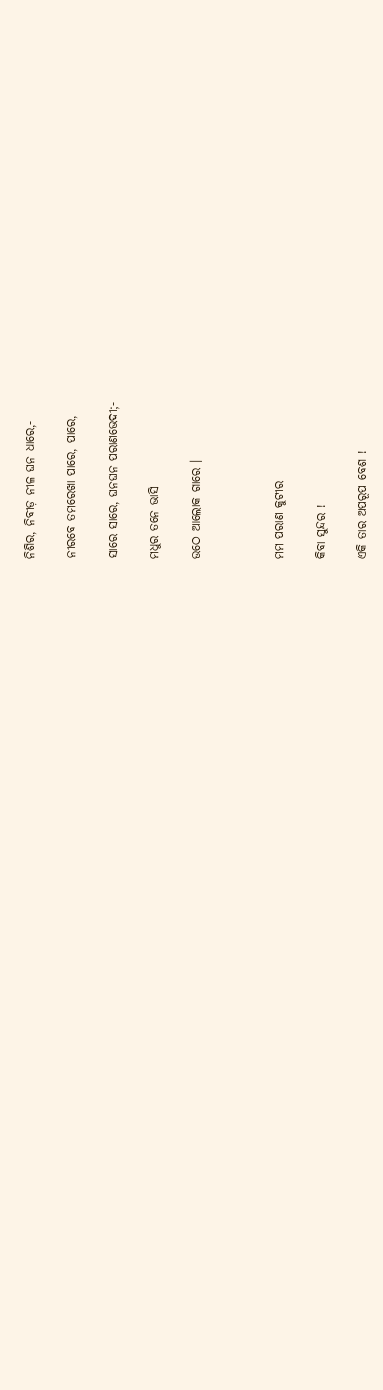ନିଶିର, ନିବୀଡ଼ ନୀଳ ଘନ ଧାରେ,-

ନୀରବେ ତମରେଖା ପାରେ, ପାରେ,

ସାରେ ସାରେ, ଘନଘନ ପରାଣଭେଦୀ;-

ମଧୁର ତନେ ଭାସି

ଉଠେ ଆଲୋକ ଗାରେ ।



ମମ ପରାଣ କୁଟୀର

କିବା ସୁନ୍ଦର !

ଏକି ତାର ଅପରୂପ ବେଶ !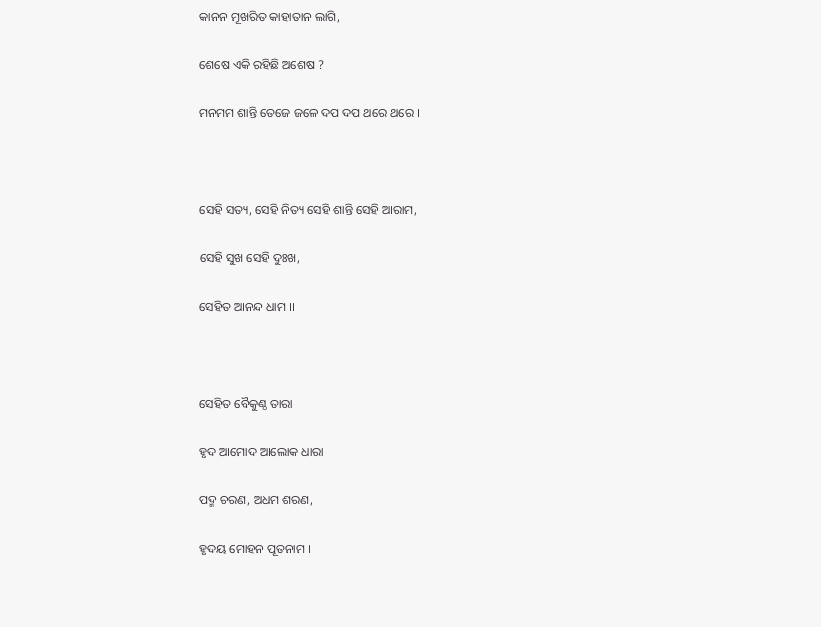କାନନ ମୂଖରିତ କାହାତାନ ଲାଗି,

ଶେଷେ ଏକି ରହିଛି ଅଶେଷ ?

ମନମମ ଶାନ୍ତି ତେଜେ ଜଳେ ଦପ ଦପ ଥରେ ଥରେ ।



ସେହି ସତ୍ୟ, ସେହି ନିତ୍ୟ ସେହି ଶାନ୍ତି ସେହି ଆରାମ,

ସେହି ସୁଖ ସେହି ଦୁଃଖ,

ସେହିତ ଆନନ୍ଦ ଧାମ ।।



ସେହିତ ବୈକୁଣ୍ଠ ତାରା

ହୃଦ ଆମୋଦ ଆଲୋକ ଧାରା

ପଦ୍ମ ଚରଣ, ଅଧମ ଶରଣ,

ହୃଦୟ ମୋହନ ପୂତନାମ ।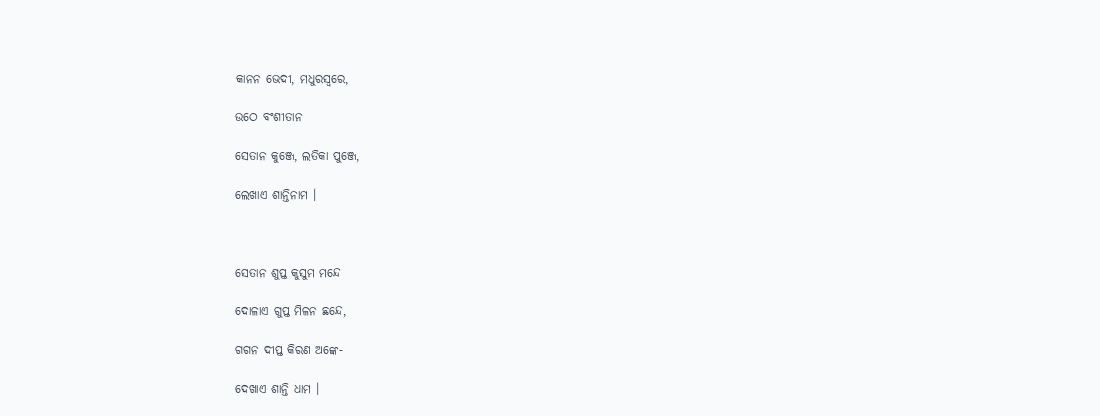କାନନ ଭେଦୀ, ମଧୁରସ୍ୱରେ,

ଉଠେ ବଂଶୀତାନ

ସେତାନ କୁଞ୍ଜେ, ଲତିକା ପୁଞ୍ଜେ,

ଲେଖାଏ ଶାନ୍ତିନାମ ।



ସେତାନ ଶୁପ୍ତ କୁସୁମ ମନ୍ଦେ

ଦୋଳାଏ ଗୁପ୍ତ ମିଳନ ଛନ୍ଦେ,

ଗଗନ ଦୀପ୍ତ କିରଣ ଅଙ୍କେ-

ଦେଖାଏ ଶାନ୍ତି ଧାମ ।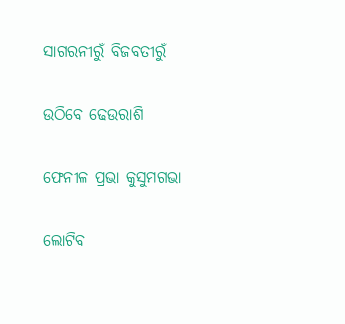ସାଗରନୀରୁଁ ବିଜବତୀରୁଁ

ଉଠିବେ ଢେଉରାଶି

ଫେନୀଳ ପ୍ରଭା କୁସୁମଗଭା

ଲୋଟିବ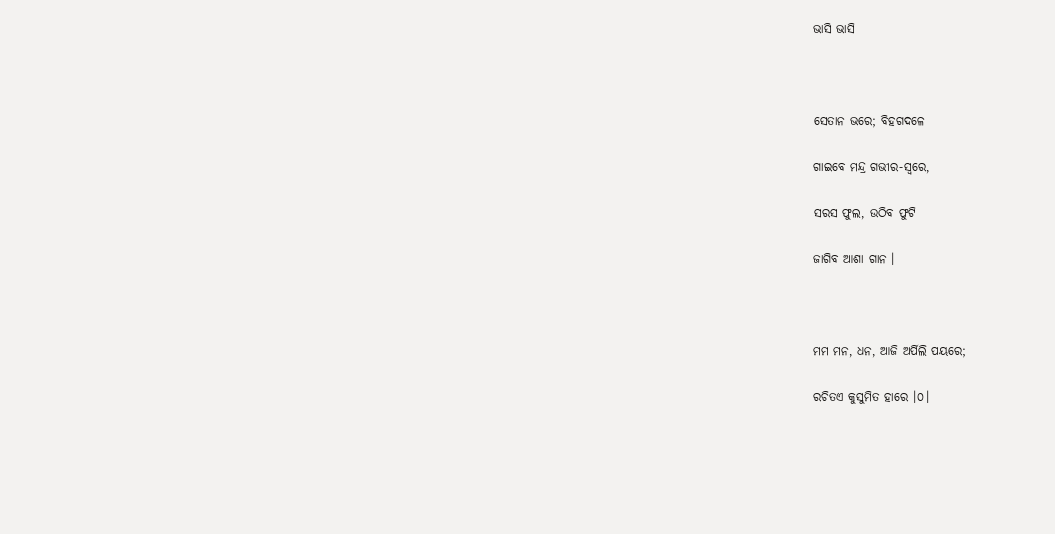ଭାସି ଭାସି



ସେତାନ ଭରେ; ବିହଗଦଳେ

ଗାଇବେ ମନ୍ଦ୍ର ଗଭୀର-ସ୍ୱରେ,

ସରସ ଫୁଲ, ଉଠିବ ଫୁଟି

ଜାଗିବ ଆଶା ଗାନ ।



ମମ ମନ, ଧନ, ଆଜି ଅର୍ପିଲି ପୟରେ;

ରଚିତଏ କୁସୁମିତ ହାରେ ।୦।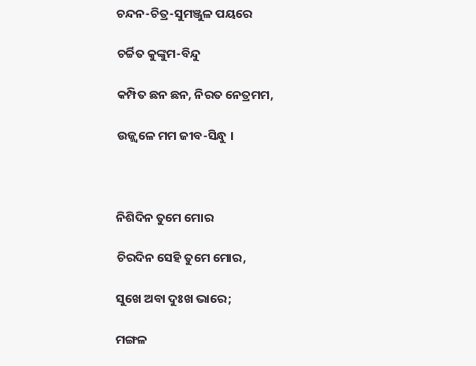ଚନ୍ଦନ-ଚିତ୍ର-ସୁମଞ୍ଜୁଳ ପୟରେ

ଚର୍ଚ୍ଚିତ କୁଙ୍କୁମ-ବିନ୍ଦୁ

କମ୍ପିତ ଛନ ଛନ, ନିରତ ନେତ୍ରମମ,

ଉଜ୍ଜ୍ୱଳେ ମମ ଜୀବ-ସିନ୍ଧୁ ।



ନିଶିଦିନ ତୁମେ ମୋର

ଚିରଦିନ ସେହି ତୁମେ ମୋର,

ସୁଖେ ଅବା ଦୁଃଖ ଭାରେ;

ମଙ୍ଗଳ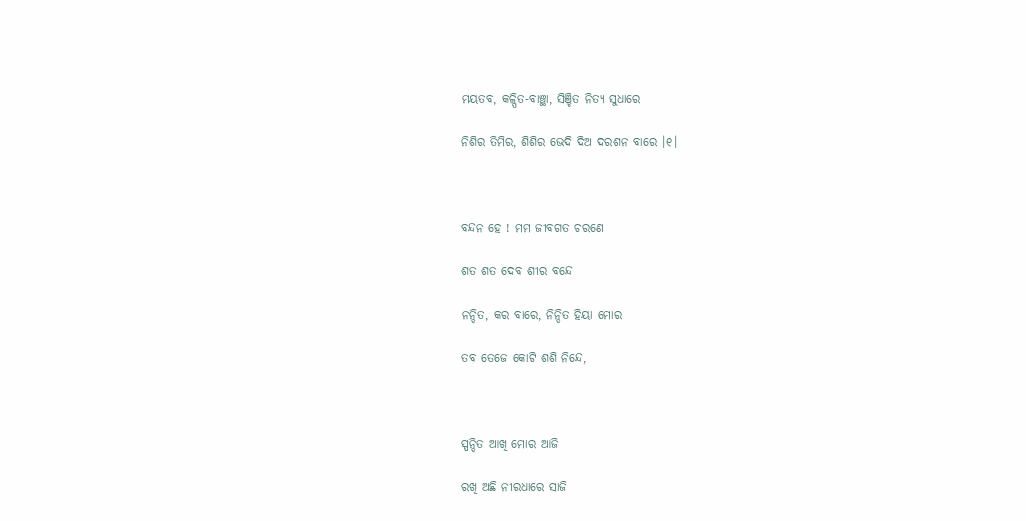ମୟତବ, କଳ୍ପିତ-ବାଞ୍ଛା, ସିଞ୍ଚିତ ନିତ୍ୟ ସୁଧାରେ

ନିଶିର ତିମିର, ଶିଶିର ଭେଦି ଦିଅ ଦରଶନ ବାରେ ।୧।



ବନ୍ଦନ ହେ ! ମମ ଜୀବଗତ ଚରଣେ

ଶତ ଶତ ଦେବ ଶୀର ବନ୍ଦେ

ନନ୍ଦିତ, କର ବାରେ, ନିନ୍ଦିତ ହିୟା ମୋର

ତବ ତେଜେ କୋଟି ଶଶି ନିନ୍ଦେ,



ସ୍ପନ୍ଦିତ ଆଖି ମୋର ଆଜି

ରଖି ଅଛି ନୀରଧାରେ ସାଜି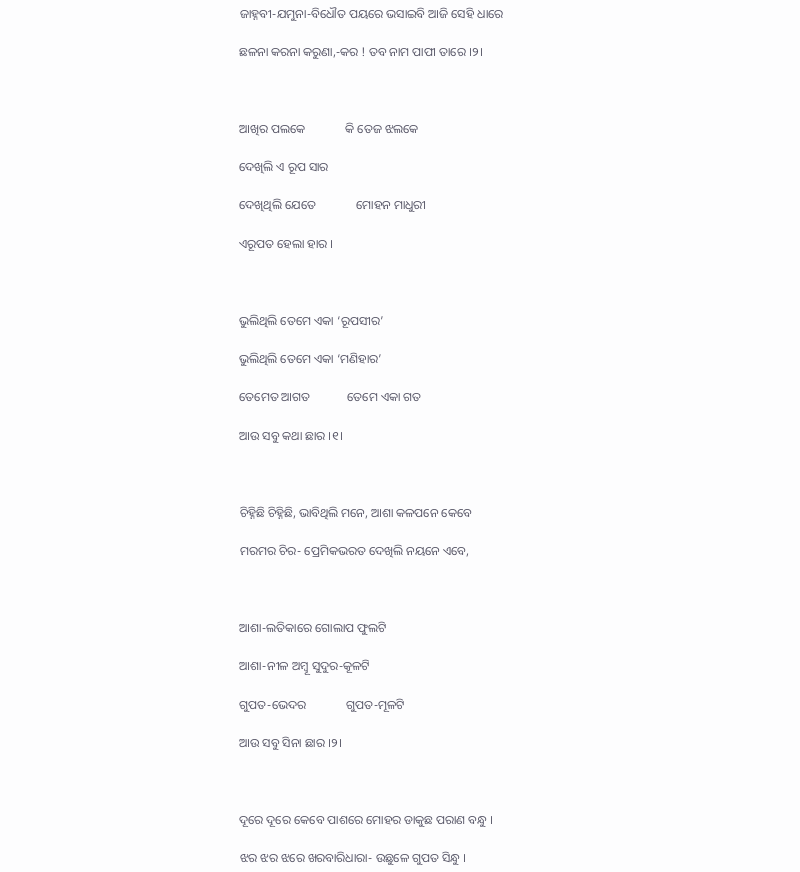ଜାହ୍ନବୀ-ଯମୁନା-ବିଧୌତ ପୟରେ ଭସାଇବି ଆଜି ସେହି ଧାରେ

ଛଳନା କରନା କରୁଣା,-କର ! ତବ ନାମ ପାପୀ ତାରେ ।୨।



ଆଖିର ପଲକେ             କି ତେଜ ଝଲକେ

ଦେଖିଲି ଏ ରୂପ ସାର

ଦେଖିଥିଲି ଯେତେ             ମୋହନ ମାଧୁରୀ

ଏରୂପତ ହେଲା ହାର ।



ଭୁଲିଥିଲି ତେମେ ଏକା ‘ରୂପସୀର’

ଭୁଲିଥିଲି ତେମେ ଏକା ‘ମଣିହାର’

ତେମେତ ଆଗତ            ତେମେ ଏକା ଗତ

ଆଉ ସବୁ କଥା ଛାର ।୧।



ଚିହ୍ନିଛି ଚିହ୍ନିଛି, ଭାବିଥିଲି ମନେ, ଆଶା କଳପନେ କେବେ

ମରମର ଚିର- ପ୍ରେମିକଭରତ ଦେଖିଲି ନୟନେ ଏବେ,



ଆଶା-ଲତିକାରେ ଗୋଲାପ ଫୁଲଟି

ଆଶା-ନୀଳ ଅମ୍ବୂ ସୁଦୁର-କୂଳଟି

ଗୁପତ-ଭେଦର             ଗୁପତ-ମୂଳଟି

ଆଉ ସବୁ ସିନା ଛାର ।୨।



ଦୂରେ ଦୂରେ କେବେ ପାଶରେ ମୋହର ଡାକୁଛ ପରାଣ ବନ୍ଧୁ ।

ଝର ଝର ଝରେ ଖରବାରିଧାରା- ଉଛୁଳେ ଗୁପତ ସିନ୍ଧୁ ।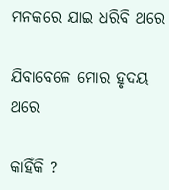ମନକରେ ଯାଇ ଧରିବି ଥରେ

ଯିବାବେଳେ ମୋର ହୃଦୟ ଥରେ

କାହିଁକି ?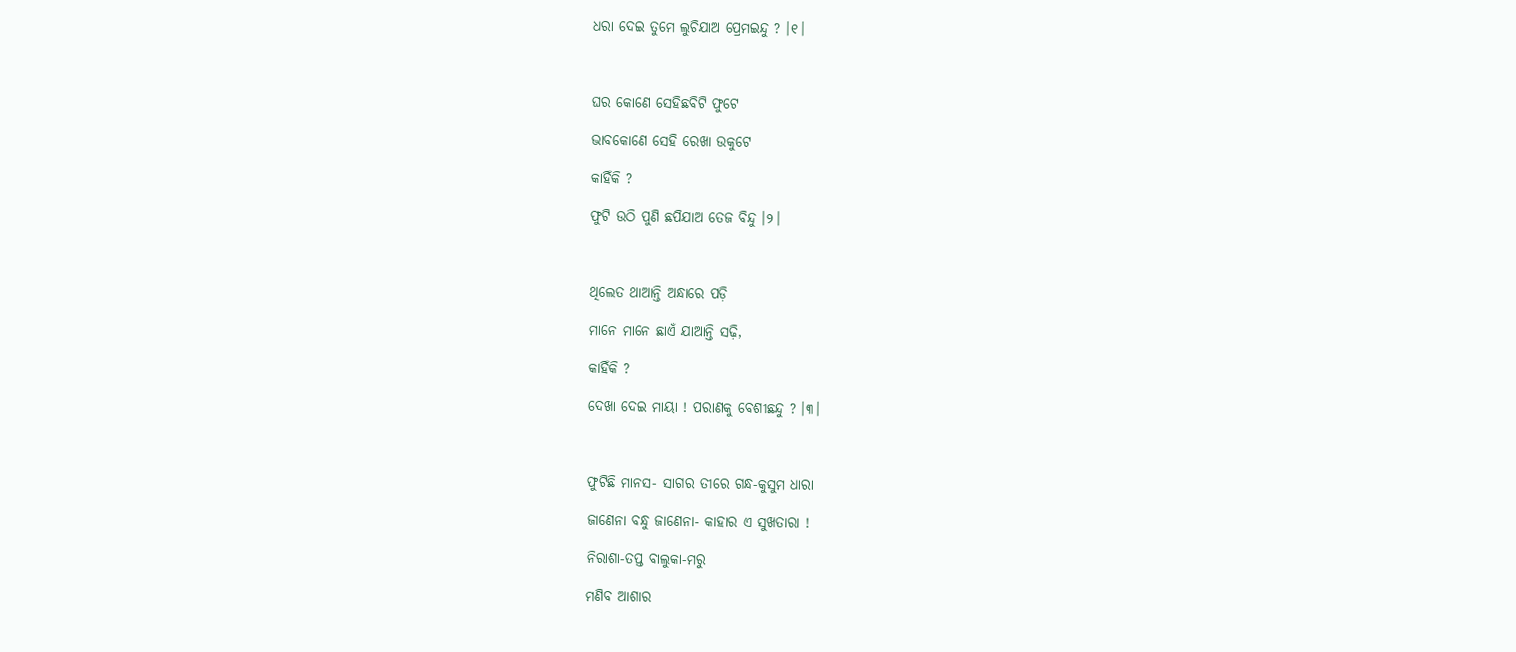ଧରା ଦେଇ ତୁମେ ଲୁଚିଯାଅ ପ୍ରେମଇନ୍ଦୁ ? ।୧।



ଘର କୋଣେ ସେହିଛବିଟି ଫୁଟେ

ଭାବକୋଣେ ସେହି ରେଖା ଉକୁଟେ

କାହିଁକି ?

ଫୁଟି ଉଠି ପୁଣି ଛପିଯାଅ ତେଜ ବିନ୍ଦୁ ।୨।



ଥିଲେତ ଥାଆନ୍ତି ଅନ୍ଧାରେ ପଡ଼ି

ମାନେ ମାନେ ଛାଏଁ ଯାଆନ୍ତି ସଢ଼ି,

କାହିଁକି ?

ଦେଖା ଦେଇ ମାୟା ! ପରାଣକୁ ବେଶୀଛନ୍ଦୁ ? ।୩।



ଫୁଟିଛି ମାନସ- ସାଗର ତୀରେ ଗନ୍ଧ-କୁସୁମ ଧାରା

ଜାଣେନା ବନ୍ଧୁ ଜାଣେନା- କାହାର ଏ ସୁଖତାରା !

ନିରାଶା-ତପ୍ତ ବାଲୁକା-ମରୁ

ମଣିବ ଆଶାର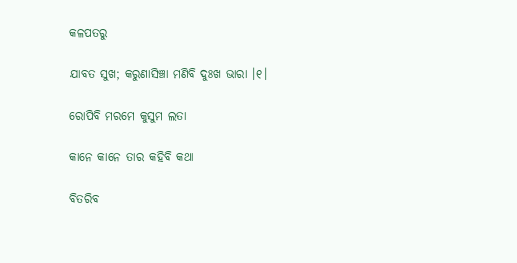କଳପତରୁ

ଯାବତ ସୁଖ; କରୁଣାସିଞ୍ଚା ମଣିବି ଦୁଃଖ ଭାରା ।୧।

ରୋପିବି ମରମେ କୁସୁମ ଲତା

କାନେ କାନେ ତାର କହିବି କଥା

ବିତରିବ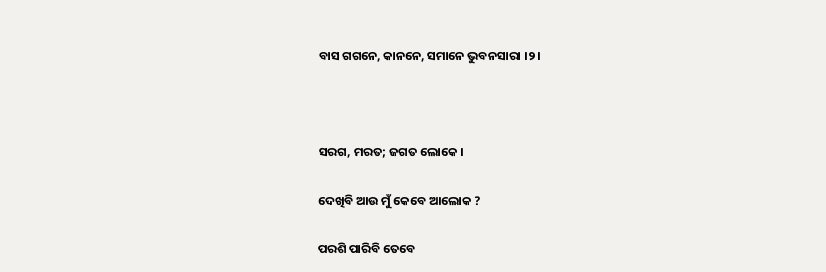ବାସ ଗଗନେ, କାନନେ, ସମାନେ ଭୁବନସାରା ।୨।



ସରଗ, ମରତ; ଜଗତ ଲୋକେ ।

ଦେଖିବି ଆଉ ମୁଁ କେବେ ଆଲୋକ ?

ପରଶି ପାରିବି ତେବେ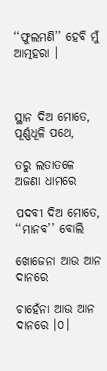‘‘ଫୁଲମଣି’’ ହେବି ମୁଁ ଆତ୍ମହରା ।



ସ୍ଥାନ ଦିଅ ମୋତେ, ପୂର୍ଣ୍ଣଧୂଳି ପଥେ,

ତରୁ ଲତାତଳେ ଅଜଣା ଧାମରେ

ପଦବୀ ଦିଅ ମୋତେ, ‘‘ମାନବ’’ ବୋଲି

ଖୋଜେନା ଆଉ ଆନ ଦାନରେ

ଚାହେଁନା ଆଉ ଆନ ଦାନରେ ।୦।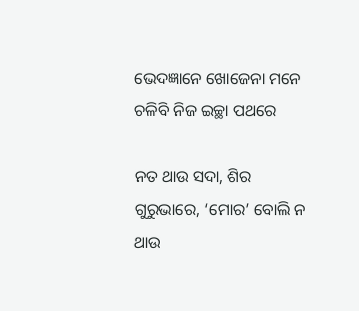ଭେଦଜ୍ଞାନେ ଖୋଜେନା ମନେ ଚଳିବି ନିଜ ଇଚ୍ଛା ପଥରେ

ନତ ଥାଉ ସଦା, ଶିର ଗୁରୁଭାରେ, ‘ମୋର’ ବୋଲି ନ ଥାଉ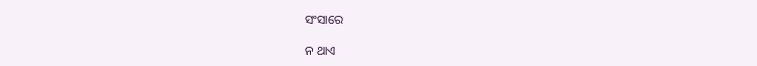ସଂସାରେ

ନ ଥାଏ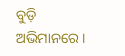ବୁଡ଼ି ଅଭିମାନରେ ।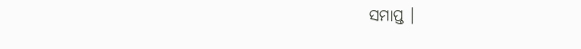ସମାପ୍ତ ।